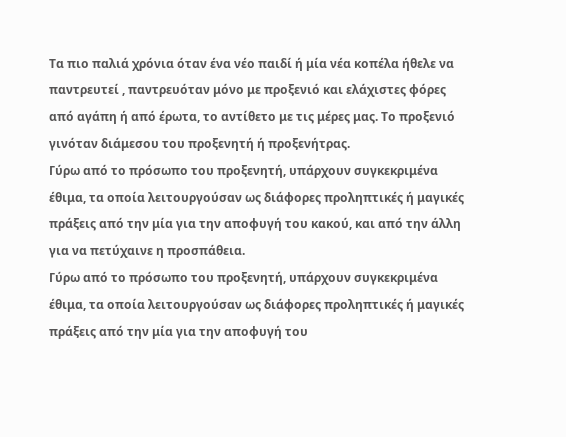Τα πιο παλιά χρόνια όταν ένα νέο παιδί ή μία νέα κοπέλα ήθελε να παντρευτεί , παντρευόταν μόνο με προξενιό και ελάχιστες φόρες από αγάπη ή από έρωτα, το αντίθετο με τις μέρες μας. Το προξενιό γινόταν διάμεσου του προξενητή ή προξενήτρας.
Γύρω από το πρόσωπο του προξενητή, υπάρχουν συγκεκριμένα έθιμα, τα οποία λειτουργούσαν ως διάφορες προληπτικές ή μαγικές πράξεις από την μία για την αποφυγή του κακού, και από την άλλη για να πετύχαινε η προσπάθεια.
Γύρω από το πρόσωπο του προξενητή, υπάρχουν συγκεκριμένα έθιμα, τα οποία λειτουργούσαν ως διάφορες προληπτικές ή μαγικές πράξεις από την μία για την αποφυγή του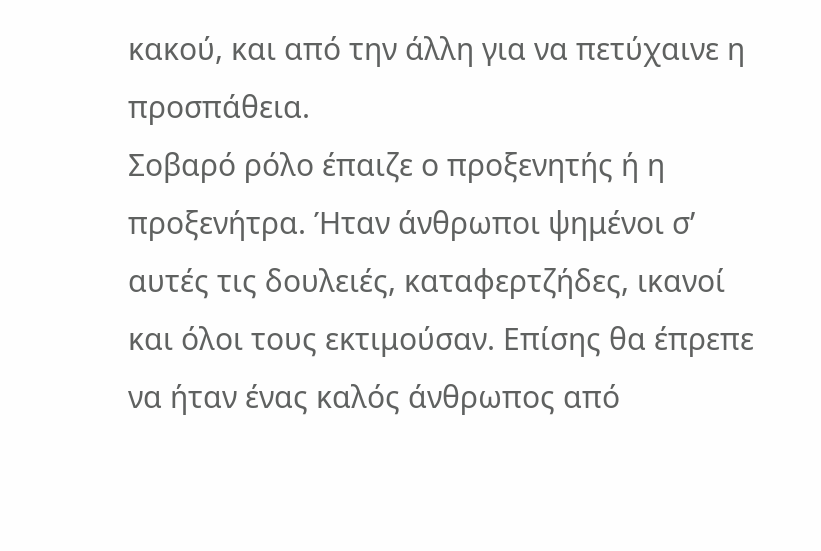κακού, και από την άλλη για να πετύχαινε η προσπάθεια.
Σοβαρό ρόλο έπαιζε ο προξενητής ή η προξενήτρα. Ήταν άνθρωποι ψημένοι σ’ αυτές τις δουλειές, καταφερτζήδες, ικανοί και όλοι τους εκτιμούσαν. Επίσης θα έπρεπε να ήταν ένας καλός άνθρωπος από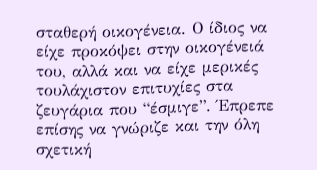σταθερή οικογένεια. Ο ίδιος να είχε προκόψει στην οικογένειά του, αλλά και να είχε μερικές τουλάχιστον επιτυχίες στα ζευγάρια που “έσμιγε”. Έπρεπε επίσης να γνώριζε και την όλη σχετική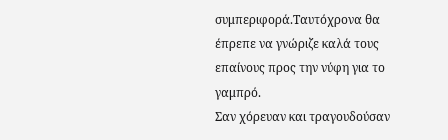συμπεριφορά.Ταυτόχρονα θα έπρεπε να γνώριζε καλά τους επαίνους προς την νύφη για το γαμπρό.
Σαν χόρευαν και τραγουδούσαν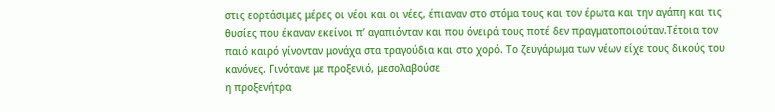στις εορτάσιμες μέρες οι νέοι και οι νέες, έπιαναν στο στόμα τους και τον έρωτα και την αγάπη και τις θυσίες που έκαναν εκείνοι π’ αγαπιόνταν και που όνειρά τους ποτέ δεν πραγματοποιούταν.Τέτοια τον παιό καιρό γίνονταν μονάχα στα τραγούδια και στο χορό. Το ζευγάρωμα των νέων είχε τους δικούς του κανόνες. Γινότανε με προξενιό, μεσολαβούσε
η προξενήτρα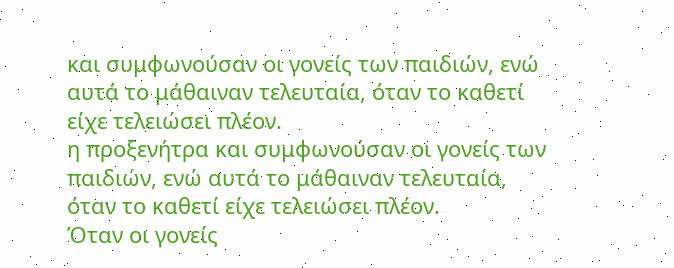και συμφωνούσαν οι γονείς των παιδιών, ενώ αυτά το μάθαιναν τελευταία, όταν το καθετί είχε τελειώσει πλέον.
η προξενήτρα και συμφωνούσαν οι γονείς των παιδιών, ενώ αυτά το μάθαιναν τελευταία, όταν το καθετί είχε τελειώσει πλέον.
Όταν οι γονείς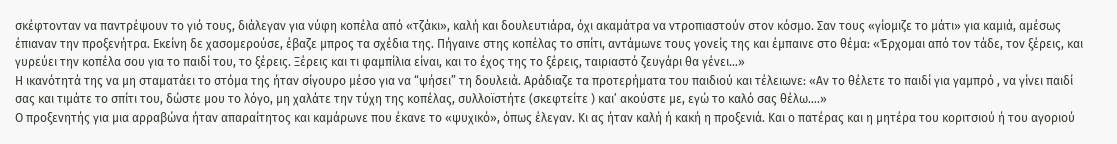σκέφτονταν να παντρέψουν το γιό τους, διάλεγαν για νύφη κοπέλα από «τζάκι», καλή και δουλευτιάρα, όχι ακαμάτρα να ντροπιαστούν στον κόσμο. Σαν τους «γίομιζε το μάτι» για καμιά, αμέσως έπιαναν την προξενήτρα. Εκείνη δε χασομερούσε, έβαζε μπρος τα σχέδια της. Πήγαινε στης κοπέλας το σπίτι, αντάμωνε τους γονείς της και έμπαινε στο θέμα: «Έρχομαι από τον τάδε, τον ξέρεις, και γυρεύει την κοπέλα σου για το παιδί του, το ξέρεις. Ξέρεις και τι φαμπίλια είναι, και το έχος της το ξέρεις, ταιριαστό ζευγάρι θα γένει…»
Η ικανότητά της να μη σταματάει το στόμα της ήταν σίγουρο μέσο για να “ψήσει” τη δουλειά. Αράδιαζε τα προτερήματα του παιδιού και τέλειωνε: «Αν το θέλετε το παιδί για γαμπρό , να γίνει παιδί σας και τιμάτε το σπίτι του, δώστε μου το λόγο, μη χαλάτε την τύχη της κοπέλας, συλλοϊστήτε (σκεφτείτε ) και’ ακούστε με, εγώ το καλό σας θέλω….»
Ο προξενητής για μια αρραβώνα ήταν απαραίτητος και καμάρωνε που έκανε το «ψυχικό», όπως έλεγαν. Κι ας ήταν καλή ή κακή η προξενιά. Και ο πατέρας και η μητέρα του κοριτσιού ή του αγοριού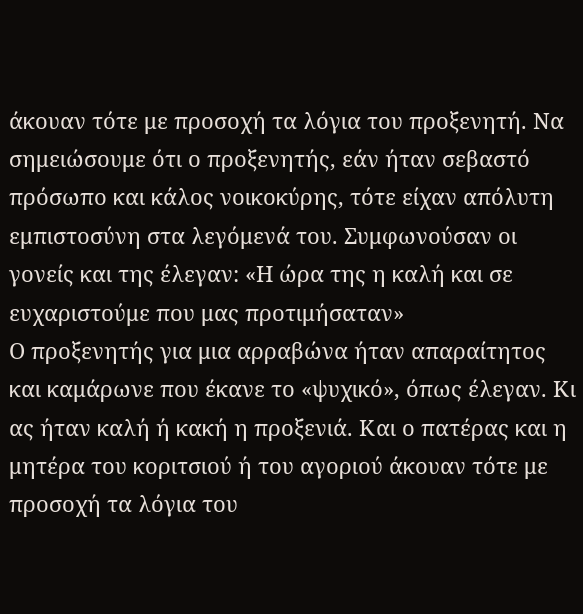άκουαν τότε με προσοχή τα λόγια του προξενητή. Να σημειώσουμε ότι ο προξενητής, εάν ήταν σεβαστό πρόσωπο και κάλος νοικοκύρης, τότε είχαν απόλυτη εμπιστοσύνη στα λεγόμενά του. Συμφωνούσαν οι γονείς και της έλεγαν: «Η ώρα της η καλή και σε ευχαριστούμε που μας προτιμήσαταν»
Ο προξενητής για μια αρραβώνα ήταν απαραίτητος και καμάρωνε που έκανε το «ψυχικό», όπως έλεγαν. Κι ας ήταν καλή ή κακή η προξενιά. Και ο πατέρας και η μητέρα του κοριτσιού ή του αγοριού άκουαν τότε με προσοχή τα λόγια του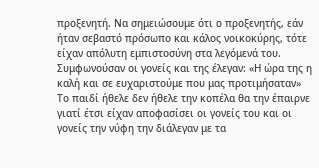προξενητή. Να σημειώσουμε ότι ο προξενητής, εάν ήταν σεβαστό πρόσωπο και κάλος νοικοκύρης, τότε είχαν απόλυτη εμπιστοσύνη στα λεγόμενά του. Συμφωνούσαν οι γονείς και της έλεγαν: «Η ώρα της η καλή και σε ευχαριστούμε που μας προτιμήσαταν»
Το παιδί ήθελε δεν ήθελε την κοπέλα θα την έπαιρνε γιατί έτσι είχαν αποφασίσει οι γονείς του και οι γονείς την νύφη την διάλεγαν με τα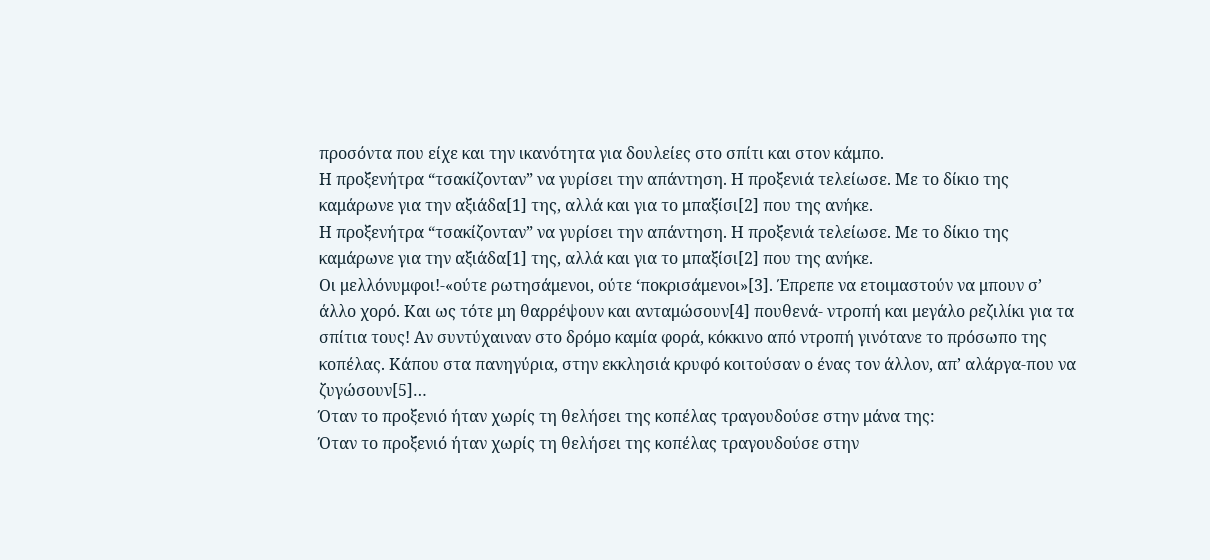προσόντα που είχε και την ικανότητα για δουλείες στο σπίτι και στον κάμπο.
Η προξενήτρα “τσακίζονταν” να γυρίσει την απάντηση. Η προξενιά τελείωσε. Με το δίκιο της καμάρωνε για την αξιάδα[1] της, αλλά και για το μπαξίσι[2] που της ανήκε.
Η προξενήτρα “τσακίζονταν” να γυρίσει την απάντηση. Η προξενιά τελείωσε. Με το δίκιο της καμάρωνε για την αξιάδα[1] της, αλλά και για το μπαξίσι[2] που της ανήκε.
Οι μελλόνυμφοι!-«ούτε ρωτησάμενοι, ούτε ‘ποκρισάμενοι»[3]. Έπρεπε να ετοιμαστούν να μπουν σ’ άλλο χορό. Και ως τότε μη θαρρέψουν και ανταμώσουν[4] πουθενά- ντροπή και μεγάλο ρεζιλίκι για τα σπίτια τους! Αν συντύχαιναν στο δρόμο καμία φορά, κόκκινο από ντροπή γινότανε το πρόσωπο της κοπέλας. Κάπου στα πανηγύρια, στην εκκλησιά κρυφό κοιτούσαν ο ένας τον άλλον, απ’ αλάργα-που να ζυγώσουν[5]…
Όταν το προξενιό ήταν χωρίς τη θελήσει της κοπέλας τραγουδούσε στην μάνα της:
Όταν το προξενιό ήταν χωρίς τη θελήσει της κοπέλας τραγουδούσε στην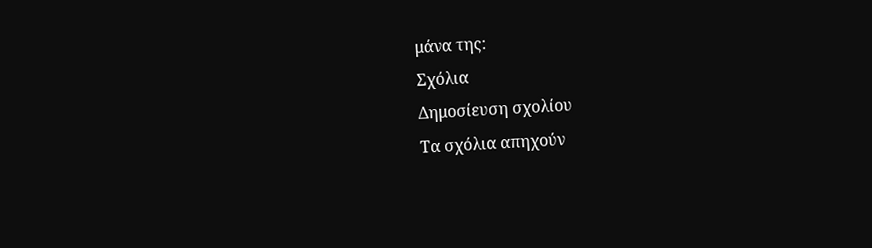μάνα της:
Σχόλια
Δημοσίευση σχολίου
Τα σχόλια απηχούν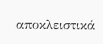αποκλειστικά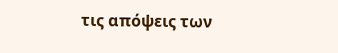τις απόψεις των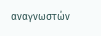αναγνωστών